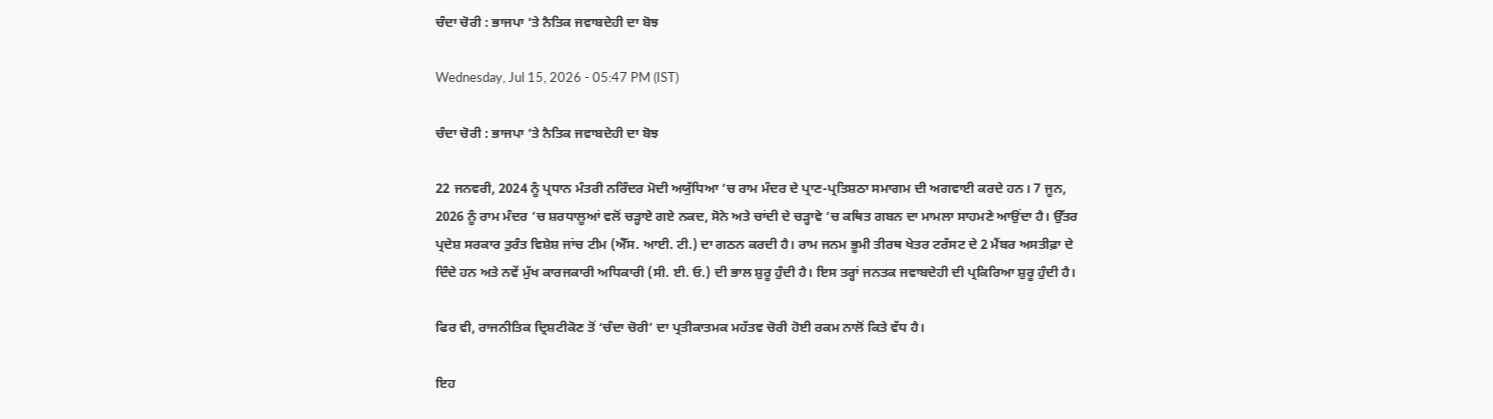ਚੰਦਾ ਚੋਰੀ : ਭਾਜਪਾ ’ਤੇ ਨੈਤਿਕ ਜਵਾਬਦੇਹੀ ਦਾ ਬੋਝ

Wednesday, Jul 15, 2026 - 05:47 PM (IST)

ਚੰਦਾ ਚੋਰੀ : ਭਾਜਪਾ ’ਤੇ ਨੈਤਿਕ ਜਵਾਬਦੇਹੀ ਦਾ ਬੋਝ

22 ਜਨਵਰੀ, 2024 ਨੂੰ ਪ੍ਰਧਾਨ ਮੰਤਰੀ ਨਰਿੰਦਰ ਮੋਦੀ ਅਯੁੱਧਿਆ ’ਚ ਰਾਮ ਮੰਦਰ ਦੇ ਪ੍ਰਾਣ-ਪ੍ਰਤਿਸ਼ਠਾ ਸਮਾਗਮ ਦੀ ਅਗਵਾਈ ਕਰਦੇ ਹਨ। 7 ਜੂਨ, 2026 ਨੂੰ ਰਾਮ ਮੰਦਰ ’ਚ ਸ਼ਰਧਾਲੂਆਂ ਵਲੋਂ ਚੜ੍ਹਾਏ ਗਏ ਨਕਦ, ਸੋਨੇ ਅਤੇ ਚਾਂਦੀ ਦੇ ਚੜ੍ਹਾਵੇ ’ਚ ਕਥਿਤ ਗਬਨ ਦਾ ਮਾਮਲਾ ਸਾਹਮਣੇ ਆਉਂਦਾ ਹੈ। ਉੱਤਰ ਪ੍ਰਦੇਸ਼ ਸਰਕਾਰ ਤੁਰੰਤ ਵਿਸ਼ੇਸ਼ ਜਾਂਚ ਟੀਮ (ਐੱਸ. ਆਈ. ਟੀ.) ਦਾ ਗਠਨ ਕਰਦੀ ਹੈ। ਰਾਮ ਜਨਮ ਭੂਮੀ ਤੀਰਥ ਖੇਤਰ ਟਰੱਸਟ ਦੇ 2 ਮੈਂਬਰ ਅਸਤੀਫ਼ਾ ਦੇ ਦਿੰਦੇ ਹਨ ਅਤੇ ਨਵੇਂ ਮੁੱਖ ਕਾਰਜਕਾਰੀ ਅਧਿਕਾਰੀ (ਸੀ. ਈ. ਓ.) ਦੀ ਭਾਲ ਸ਼ੁਰੂ ਹੁੰਦੀ ਹੈ। ਇਸ ਤਰ੍ਹਾਂ ਜਨਤਕ ਜਵਾਬਦੇਹੀ ਦੀ ਪ੍ਰਕਿਰਿਆ ਸ਼ੁਰੂ ਹੁੰਦੀ ਹੈ।

ਫਿਰ ਵੀ, ਰਾਜਨੀਤਿਕ ਦ੍ਰਿਸ਼ਟੀਕੋਣ ਤੋਂ ‘ਚੰਦਾ ਚੋਰੀ’ ਦਾ ਪ੍ਰਤੀਕਾਤਮਕ ਮਹੱਤਵ ਚੋਰੀ ਹੋਈ ਰਕਮ ਨਾਲੋਂ ਕਿਤੇ ਵੱਧ ਹੈ।

ਇਹ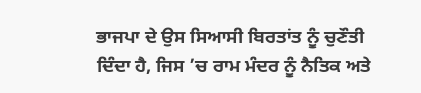ਭਾਜਪਾ ਦੇ ਉਸ ਸਿਆਸੀ ਬਿਰਤਾਂਤ ਨੂੰ ਚੁਣੌਤੀ ਦਿੰਦਾ ਹੈ, ਜਿਸ ’ਚ ਰਾਮ ਮੰਦਰ ਨੂੰ ਨੈਤਿਕ ਅਤੇ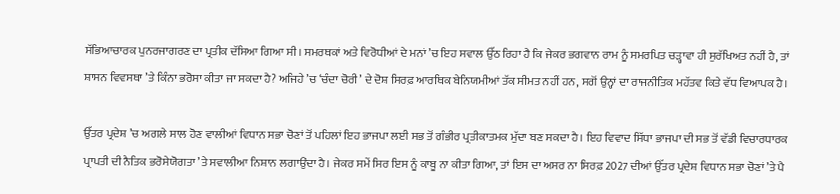ਸੱਭਿਆਚਾਰਕ ਪੁਨਰਜਾਗਰਣ ਦਾ ਪ੍ਰਤੀਕ ਦੱਸਿਆ ਗਿਆ ਸੀ। ਸਮਰਥਕਾਂ ਅਤੇ ਵਿਰੋਧੀਆਂ ਦੇ ਮਨਾਂ ’ਚ ਇਹ ਸਵਾਲ ਉੱਠ ਰਿਹਾ ਹੈ ਕਿ ਜੇਕਰ ਭਗਵਾਨ ਰਾਮ ਨੂੰ ਸਮਰਪਿਤ ਚੜ੍ਹਾਵਾ ਹੀ ਸੁਰੱਖਿਅਤ ਨਹੀਂ ਹੈ, ਤਾਂ ਸ਼ਾਸਨ ਵਿਵਸਥਾ ’ਤੇ ਕਿੰਨਾ ਭਰੋਸਾ ਕੀਤਾ ਜਾ ਸਕਦਾ ਹੈ? ਅਜਿਹੇ ’ਚ ‘ਚੰਦਾ ਚੋਰੀ’ ਦੇ ਦੋਸ਼ ਸਿਰਫ਼ ਆਰਥਿਕ ਬੇਨਿਯਮੀਆਂ ਤੱਕ ਸੀਮਤ ਨਹੀਂ ਹਨ, ਸਗੋਂ ਉਨ੍ਹਾਂ ਦਾ ਰਾਜਨੀਤਿਕ ਮਹੱਤਵ ਕਿਤੇ ਵੱਧ ਵਿਆਪਕ ਹੈ।

ਉੱਤਰ ਪ੍ਰਦੇਸ਼ ’ਚ ਅਗਲੇ ਸਾਲ ਹੋਣ ਵਾਲੀਆਂ ਵਿਧਾਨ ਸਭਾ ਚੋਣਾਂ ਤੋਂ ਪਹਿਲਾਂ ਇਹ ਭਾਜਪਾ ਲਈ ਸਭ ਤੋਂ ਗੰਭੀਰ ਪ੍ਰਤੀਕਾਤਮਕ ਮੁੱਦਾ ਬਣ ਸਕਦਾ ਹੈ। ਇਹ ਵਿਵਾਦ ਸਿੱਧਾ ਭਾਜਪਾ ਦੀ ਸਭ ਤੋਂ ਵੱਡੀ ਵਿਚਾਰਧਾਰਕ ਪ੍ਰਾਪਤੀ ਦੀ ਨੈਤਿਕ ਭਰੋਸੇਯੋਗਤਾ ’ਤੇ ਸਵਾਲੀਆ ਨਿਸ਼ਾਨ ਲਗਾਉਂਦਾ ਹੈ। ਜੇਕਰ ਸਮੇਂ ਸਿਰ ਇਸ ਨੂੰ ਕਾਬੂ ਨਾ ਕੀਤਾ ਗਿਆ, ਤਾਂ ਇਸ ਦਾ ਅਸਰ ਨਾ ਸਿਰਫ਼ 2027 ਦੀਆਂ ਉੱਤਰ ਪ੍ਰਦੇਸ਼ ਵਿਧਾਨ ਸਭਾ ਚੋਣਾਂ ’ਤੇ ਪੈ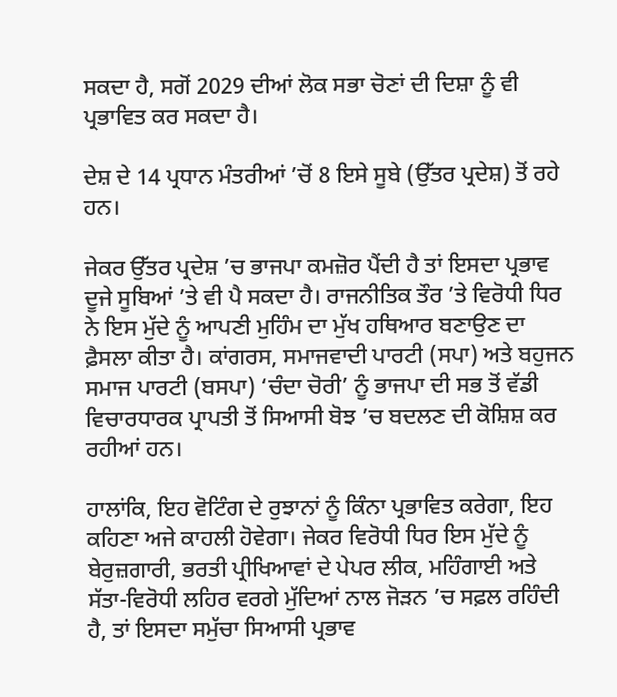ਸਕਦਾ ਹੈ, ਸਗੋਂ 2029 ਦੀਆਂ ਲੋਕ ਸਭਾ ਚੋਣਾਂ ਦੀ ਦਿਸ਼ਾ ਨੂੰ ਵੀ ਪ੍ਰਭਾਵਿਤ ਕਰ ਸਕਦਾ ਹੈ।

ਦੇਸ਼ ਦੇ 14 ਪ੍ਰਧਾਨ ਮੰਤਰੀਆਂ ’ਚੋਂ 8 ਇਸੇ ਸੂਬੇ (ਉੱਤਰ ਪ੍ਰਦੇਸ਼) ਤੋਂ ਰਹੇ ਹਨ।

ਜੇਕਰ ਉੱਤਰ ਪ੍ਰਦੇਸ਼ ’ਚ ਭਾਜਪਾ ਕਮਜ਼ੋਰ ਪੈਂਦੀ ਹੈ ਤਾਂ ਇਸਦਾ ਪ੍ਰਭਾਵ ਦੂਜੇ ਸੂਬਿਆਂ ’ਤੇ ਵੀ ਪੈ ਸਕਦਾ ਹੈ। ਰਾਜਨੀਤਿਕ ਤੌਰ ’ਤੇ ਵਿਰੋਧੀ ਧਿਰ ਨੇ ਇਸ ਮੁੱਦੇ ਨੂੰ ਆਪਣੀ ਮੁਹਿੰਮ ਦਾ ਮੁੱਖ ਹਥਿਆਰ ਬਣਾਉਣ ਦਾ ਫ਼ੈਸਲਾ ਕੀਤਾ ਹੈ। ਕਾਂਗਰਸ, ਸਮਾਜਵਾਦੀ ਪਾਰਟੀ (ਸਪਾ) ਅਤੇ ਬਹੁਜਨ ਸਮਾਜ ਪਾਰਟੀ (ਬਸਪਾ) ‘ਚੰਦਾ ਚੋਰੀ’ ਨੂੰ ਭਾਜਪਾ ਦੀ ਸਭ ਤੋਂ ਵੱਡੀ ਵਿਚਾਰਧਾਰਕ ਪ੍ਰਾਪਤੀ ਤੋਂ ਸਿਆਸੀ ਬੋਝ ’ਚ ਬਦਲਣ ਦੀ ਕੋਸ਼ਿਸ਼ ਕਰ ਰਹੀਆਂ ਹਨ।

ਹਾਲਾਂਕਿ, ਇਹ ਵੋਟਿੰਗ ਦੇ ਰੁਝਾਨਾਂ ਨੂੰ ਕਿੰਨਾ ਪ੍ਰਭਾਵਿਤ ਕਰੇਗਾ, ਇਹ ਕਹਿਣਾ ਅਜੇ ਕਾਹਲੀ ਹੋਵੇਗਾ। ਜੇਕਰ ਵਿਰੋਧੀ ਧਿਰ ਇਸ ਮੁੱਦੇ ਨੂੰ ਬੇਰੁਜ਼ਗਾਰੀ, ਭਰਤੀ ਪ੍ਰੀਖਿਆਵਾਂ ਦੇ ਪੇਪਰ ਲੀਕ, ਮਹਿੰਗਾਈ ਅਤੇ ਸੱਤਾ-ਵਿਰੋਧੀ ਲਹਿਰ ਵਰਗੇ ਮੁੱਦਿਆਂ ਨਾਲ ਜੋੜਨ ’ਚ ਸਫ਼ਲ ਰਹਿੰਦੀ ਹੈ, ਤਾਂ ਇਸਦਾ ਸਮੁੱਚਾ ਸਿਆਸੀ ਪ੍ਰਭਾਵ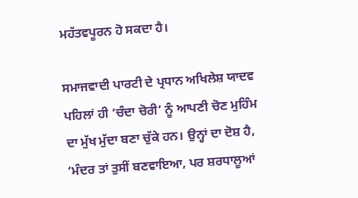ਮਹੱਤਵਪੂਰਨ ਹੋ ਸਕਦਾ ਹੈ।

ਸਮਾਜਵਾਦੀ ਪਾਰਟੀ ਦੇ ਪ੍ਰਧਾਨ ਅਖਿਲੇਸ਼ ਯਾਦਵ ਪਹਿਲਾਂ ਹੀ ‘ਚੰਦਾ ਚੋਰੀ’ ਨੂੰ ਆਪਣੀ ਚੋਣ ਮੁਹਿੰਮ ਦਾ ਮੁੱਖ ਮੁੱਦਾ ਬਣਾ ਚੁੱਕੇ ਹਨ। ਉਨ੍ਹਾਂ ਦਾ ਦੋਸ਼ ਹੈ, ‘ਮੰਦਰ ਤਾਂ ਤੁਸੀਂ ਬਣਵਾਇਆ, ਪਰ ਸ਼ਰਧਾਲੂਆਂ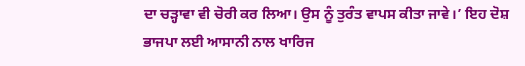ਦਾ ਚੜ੍ਹਾਵਾ ਵੀ ਚੋਰੀ ਕਰ ਲਿਆ। ਉਸ ਨੂੰ ਤੁਰੰਤ ਵਾਪਸ ਕੀਤਾ ਜਾਵੇ।’ ਇਹ ਦੋਸ਼ ਭਾਜਪਾ ਲਈ ਆਸਾਨੀ ਨਾਲ ਖਾਰਿਜ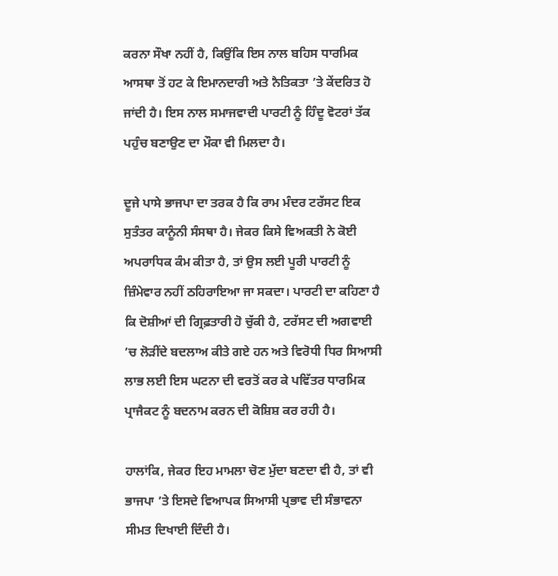ਕਰਨਾ ਸੌਖਾ ਨਹੀਂ ਹੈ, ਕਿਉਂਕਿ ਇਸ ਨਾਲ ਬਹਿਸ ਧਾਰਮਿਕ ਆਸਥਾ ਤੋਂ ਹਟ ਕੇ ਇਮਾਨਦਾਰੀ ਅਤੇ ਨੈਤਿਕਤਾ ’ਤੇ ਕੇਂਦਰਿਤ ਹੋ ਜਾਂਦੀ ਹੈ। ਇਸ ਨਾਲ ਸਮਾਜਵਾਦੀ ਪਾਰਟੀ ਨੂੰ ਹਿੰਦੂ ਵੋਟਰਾਂ ਤੱਕ ਪਹੁੰਚ ਬਣਾਉਣ ਦਾ ਮੌਕਾ ਵੀ ਮਿਲਦਾ ਹੈ।

ਦੂਜੇ ਪਾਸੇ ਭਾਜਪਾ ਦਾ ਤਰਕ ਹੈ ਕਿ ਰਾਮ ਮੰਦਰ ਟਰੱਸਟ ਇਕ ਸੁਤੰਤਰ ਕਾਨੂੰਨੀ ਸੰਸਥਾ ਹੈ। ਜੇਕਰ ਕਿਸੇ ਵਿਅਕਤੀ ਨੇ ਕੋਈ ਅਪਰਾਧਿਕ ਕੰਮ ਕੀਤਾ ਹੈ, ਤਾਂ ਉਸ ਲਈ ਪੂਰੀ ਪਾਰਟੀ ਨੂੰ ਜ਼ਿੰਮੇਵਾਰ ਨਹੀਂ ਠਹਿਰਾਇਆ ਜਾ ਸਕਦਾ। ਪਾਰਟੀ ਦਾ ਕਹਿਣਾ ਹੈ ਕਿ ਦੋਸ਼ੀਆਂ ਦੀ ਗ੍ਰਿਫ਼ਤਾਰੀ ਹੋ ਚੁੱਕੀ ਹੈ, ਟਰੱਸਟ ਦੀ ਅਗਵਾਈ ’ਚ ਲੋੜੀਂਦੇ ਬਦਲਾਅ ਕੀਤੇ ਗਏ ਹਨ ਅਤੇ ਵਿਰੋਧੀ ਧਿਰ ਸਿਆਸੀ ਲਾਭ ਲਈ ਇਸ ਘਟਨਾ ਦੀ ਵਰਤੋਂ ਕਰ ਕੇ ਪਵਿੱਤਰ ਧਾਰਮਿਕ ਪ੍ਰਾਜੈਕਟ ਨੂੰ ਬਦਨਾਮ ਕਰਨ ਦੀ ਕੋਸ਼ਿਸ਼ ਕਰ ਰਹੀ ਹੈ।

ਹਾਲਾਂਕਿ, ਜੇਕਰ ਇਹ ਮਾਮਲਾ ਚੋਣ ਮੁੱਦਾ ਬਣਦਾ ਵੀ ਹੈ, ਤਾਂ ਵੀ ਭਾਜਪਾ ’ਤੇ ਇਸਦੇ ਵਿਆਪਕ ਸਿਆਸੀ ਪ੍ਰਭਾਵ ਦੀ ਸੰਭਾਵਨਾ ਸੀਮਤ ਦਿਖਾਈ ਦਿੰਦੀ ਹੈ।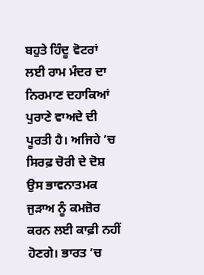ਬਹੁਤੇ ਹਿੰਦੂ ਵੋਟਰਾਂ ਲਈ ਰਾਮ ਮੰਦਰ ਦਾ ਨਿਰਮਾਣ ਦਹਾਕਿਆਂ ਪੁਰਾਣੇ ਵਾਅਦੇ ਦੀ ਪੂਰਤੀ ਹੈ। ਅਜਿਹੇ ’ਚ ਸਿਰਫ਼ ਚੋਰੀ ਦੇ ਦੋਸ਼ ਉਸ ਭਾਵਨਾਤਮਕ ਜੁੜਾਅ ਨੂੰ ਕਮਜ਼ੋਰ ਕਰਨ ਲਈ ਕਾਫ਼ੀ ਨਹੀਂ ਹੋਣਗੇ। ਭਾਰਤ ’ਚ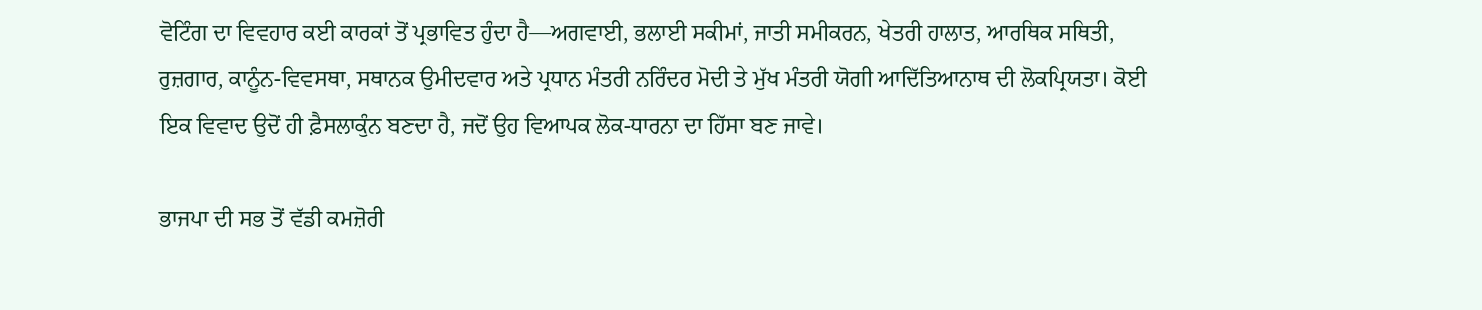ਵੋਟਿੰਗ ਦਾ ਵਿਵਹਾਰ ਕਈ ਕਾਰਕਾਂ ਤੋਂ ਪ੍ਰਭਾਵਿਤ ਹੁੰਦਾ ਹੈ—ਅਗਵਾਈ, ਭਲਾਈ ਸਕੀਮਾਂ, ਜਾਤੀ ਸਮੀਕਰਨ, ਖੇਤਰੀ ਹਾਲਾਤ, ਆਰਥਿਕ ਸਥਿਤੀ, ਰੁਜ਼ਗਾਰ, ਕਾਨੂੰਨ-ਵਿਵਸਥਾ, ਸਥਾਨਕ ਉਮੀਦਵਾਰ ਅਤੇ ਪ੍ਰਧਾਨ ਮੰਤਰੀ ਨਰਿੰਦਰ ਮੋਦੀ ਤੇ ਮੁੱਖ ਮੰਤਰੀ ਯੋਗੀ ਆਦਿੱਤਿਆਨਾਥ ਦੀ ਲੋਕਪ੍ਰਿਯਤਾ। ਕੋਈ ਇਕ ਵਿਵਾਦ ਉਦੋਂ ਹੀ ਫ਼ੈਸਲਾਕੁੰਨ ਬਣਦਾ ਹੈ, ਜਦੋਂ ਉਹ ਵਿਆਪਕ ਲੋਕ-ਧਾਰਨਾ ਦਾ ਹਿੱਸਾ ਬਣ ਜਾਵੇ।

ਭਾਜਪਾ ਦੀ ਸਭ ਤੋਂ ਵੱਡੀ ਕਮਜ਼ੋਰੀ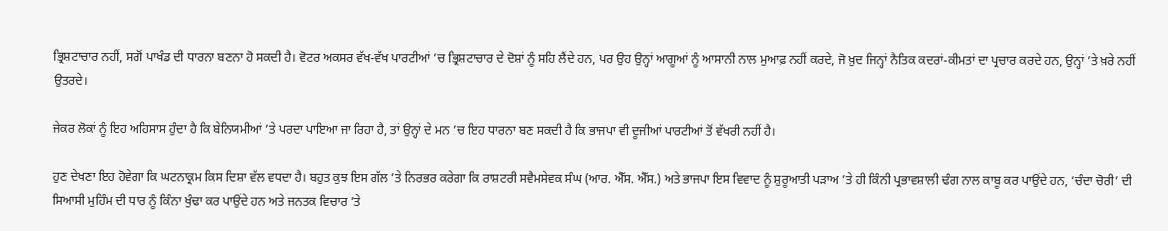ਭ੍ਰਿਸ਼ਟਾਚਾਰ ਨਹੀਂ, ਸਗੋਂ ਪਾਖੰਡ ਦੀ ਧਾਰਨਾ ਬਣਨਾ ਹੋ ਸਕਦੀ ਹੈ। ਵੋਟਰ ਅਕਸਰ ਵੱਖ-ਵੱਖ ਪਾਰਟੀਆਂ ’ਚ ਭ੍ਰਿਸ਼ਟਾਚਾਰ ਦੇ ਦੋਸ਼ਾਂ ਨੂੰ ਸਹਿ ਲੈਂਦੇ ਹਨ, ਪਰ ਉਹ ਉਨ੍ਹਾਂ ਆਗੂਆਂ ਨੂੰ ਆਸਾਨੀ ਨਾਲ ਮੁਆਫ਼ ਨਹੀਂ ਕਰਦੇ, ਜੋ ਖ਼ੁਦ ਜਿਨ੍ਹਾਂ ਨੈਤਿਕ ਕਦਰਾਂ-ਕੀਮਤਾਂ ਦਾ ਪ੍ਰਚਾਰ ਕਰਦੇ ਹਨ, ਉਨ੍ਹਾਂ ’ਤੇ ਖ਼ਰੇ ਨਹੀਂ ਉਤਰਦੇ।

ਜੇਕਰ ਲੋਕਾਂ ਨੂੰ ਇਹ ਅਹਿਸਾਸ ਹੁੰਦਾ ਹੈ ਕਿ ਬੇਨਿਯਮੀਆਂ ’ਤੇ ਪਰਦਾ ਪਾਇਆ ਜਾ ਰਿਹਾ ਹੈ, ਤਾਂ ਉਨ੍ਹਾਂ ਦੇ ਮਨ ’ਚ ਇਹ ਧਾਰਨਾ ਬਣ ਸਕਦੀ ਹੈ ਕਿ ਭਾਜਪਾ ਵੀ ਦੂਜੀਆਂ ਪਾਰਟੀਆਂ ਤੋਂ ਵੱਖਰੀ ਨਹੀਂ ਹੈ।

ਹੁਣ ਦੇਖਣਾ ਇਹ ਹੋਵੇਗਾ ਕਿ ਘਟਨਾਕ੍ਰਮ ਕਿਸ ਦਿਸ਼ਾ ਵੱਲ ਵਧਦਾ ਹੈ। ਬਹੁਤ ਕੁਝ ਇਸ ਗੱਲ ’ਤੇ ਨਿਰਭਰ ਕਰੇਗਾ ਕਿ ਰਾਸ਼ਟਰੀ ਸਵੈਮਸੇਵਕ ਸੰਘ (ਆਰ. ਐੱਸ. ਐੱਸ.) ਅਤੇ ਭਾਜਪਾ ਇਸ ਵਿਵਾਦ ਨੂੰ ਸ਼ੁਰੂਆਤੀ ਪੜਾਅ ’ਤੇ ਹੀ ਕਿੰਨੀ ਪ੍ਰਭਾਵਸ਼ਾਲੀ ਢੰਗ ਨਾਲ ਕਾਬੂ ਕਰ ਪਾਉਂਦੇ ਹਨ, ‘ਚੰਦਾ ਚੋਰੀ’ ਦੀ ਸਿਆਸੀ ਮੁਹਿੰਮ ਦੀ ਧਾਰ ਨੂੰ ਕਿੰਨਾ ਖੁੰਢਾ ਕਰ ਪਾਉਂਦੇ ਹਨ ਅਤੇ ਜਨਤਕ ਵਿਚਾਰ ’ਤੇ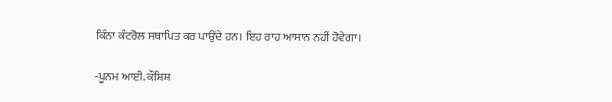ਕਿੰਨਾ ਕੰਟਰੋਲ ਸਥਾਪਿਤ ਕਰ ਪਾਉਂਦੇ ਹਨ। ਇਹ ਰਾਹ ਆਸਾਨ ਨਹੀਂ ਹੋਵੇਗਾ।

-ਪੂਨਮ ਆਈ. ਕੌਸ਼ਿਸ਼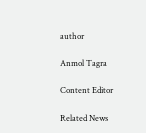author

Anmol Tagra

Content Editor

Related News